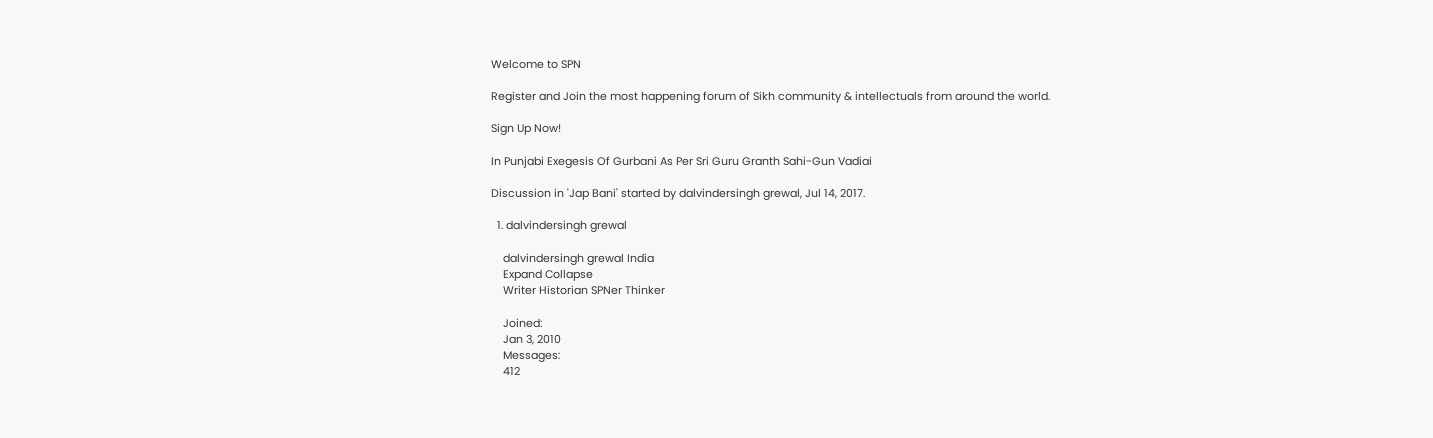Welcome to SPN

Register and Join the most happening forum of Sikh community & intellectuals from around the world.

Sign Up Now!

In Punjabi Exegesis Of Gurbani As Per Sri Guru Granth Sahi-Gun Vadiai

Discussion in 'Jap Bani' started by dalvindersingh grewal, Jul 14, 2017.

  1. dalvindersingh grewal

    dalvindersingh grewal India
    Expand Collapse
    Writer Historian SPNer Thinker

    Joined:
    Jan 3, 2010
    Messages:
    412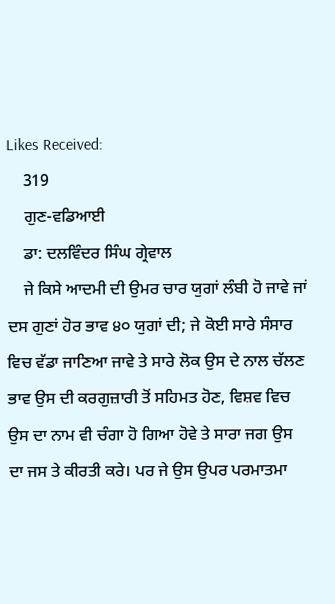Likes Received:
    319
    ਗੁਣ-ਵਡਿਆਈ
    ਡਾ: ਦਲਵਿੰਦਰ ਸਿੰਘ ਗ੍ਰੇਵਾਲ
    ਜੇ ਕਿਸੇ ਆਦਮੀ ਦੀ ਉਮਰ ਚਾਰ ਯੁਗਾਂ ਲੰਬੀ ਹੋ ਜਾਵੇ ਜਾਂ ਦਸ ਗੁਣਾਂ ਹੋਰ ਭਾਵ ੪੦ ਯੁਗਾਂ ਦੀ; ਜੇ ਕੋਈ ਸਾਰੇ ਸੰਸਾਰ ਵਿਚ ਵੱਡਾ ਜਾਣਿਆ ਜਾਵੇ ਤੇ ਸਾਰੇ ਲੋਕ ਉਸ ਦੇ ਨਾਲ ਚੱਲਣ ਭਾਵ ਉਸ ਦੀ ਕਰਗੁਜ਼ਾਰੀ ਤੋਂ ਸਹਿਮਤ ਹੋਣ, ਵਿਸ਼ਵ ਵਿਚ ਉਸ ਦਾ ਨਾਮ ਵੀ ਚੰਗਾ ਹੋ ਗਿਆ ਹੋਵੇ ਤੇ ਸਾਰਾ ਜਗ ਉਸ ਦਾ ਜਸ ਤੇ ਕੀਰਤੀ ਕਰੇ। ਪਰ ਜੇ ਉਸ ਉਪਰ ਪਰਮਾਤਮਾ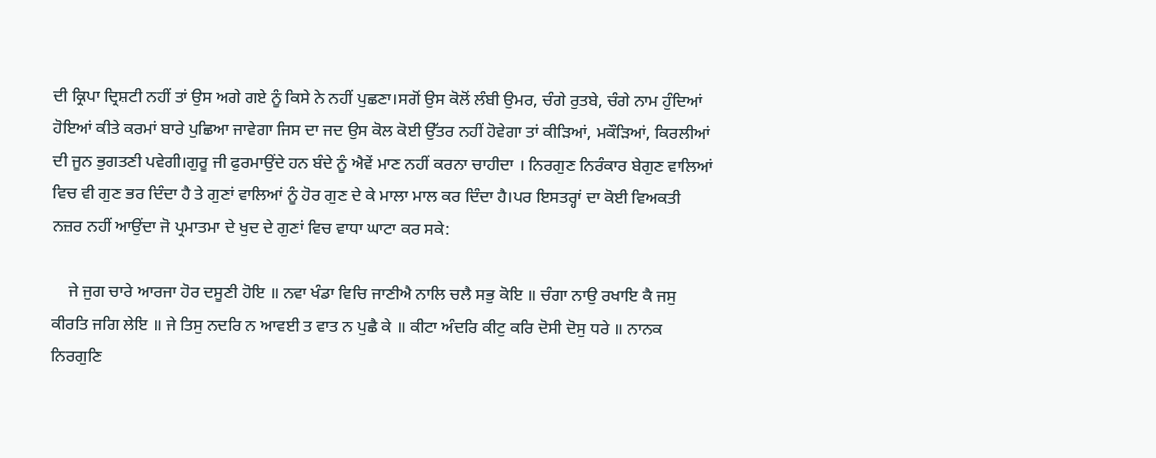ਦੀ ਕ੍ਰਿਪਾ ਦ੍ਰਿਸ਼ਟੀ ਨਹੀਂ ਤਾਂ ਉਸ ਅਗੇ ਗਏ ਨੂੰ ਕਿਸੇ ਨੇ ਨਹੀਂ ਪੁਛਣਾ।ਸਗੋਂ ਉਸ ਕੋਲੋਂ ਲੰਬੀ ਉਮਰ, ਚੰਗੇ ਰੁਤਬੇ, ਚੰਗੇ ਨਾਮ ਹੁੰਦਿਆਂ ਹੋਇਆਂ ਕੀਤੇ ਕਰਮਾਂ ਬਾਰੇ ਪੁਛਿਆ ਜਾਵੇਗਾ ਜਿਸ ਦਾ ਜਦ ਉਸ ਕੋਲ ਕੋਈ ਉੱਤਰ ਨਹੀਂ ਹੋਵੇਗਾ ਤਾਂ ਕੀੜਿਆਂ, ਮਕੌੜਿਆਂ, ਕਿਰਲੀਆਂ ਦੀ ਜੂਨ ਭੁਗਤਣੀ ਪਵੇਗੀ।ਗੁਰੂ ਜੀ ਫੁਰਮਾਉਂਦੇ ਹਨ ਬੰਦੇ ਨੂੰ ਐਵੇਂ ਮਾਣ ਨਹੀਂ ਕਰਨਾ ਚਾਹੀਦਾ । ਨਿਰਗੁਣ ਨਿਰੰਕਾਰ ਬੇਗੁਣ ਵਾਲਿਆਂ ਵਿਚ ਵੀ ਗੁਣ ਭਰ ਦਿੰਦਾ ਹੈ ਤੇ ਗੁਣਾਂ ਵਾਲਿਆਂ ਨੂੰ ਹੋਰ ਗੁਣ ਦੇ ਕੇ ਮਾਲਾ ਮਾਲ ਕਰ ਦਿੰਦਾ ਹੈ।ਪਰ ਇਸਤਰ੍ਹਾਂ ਦਾ ਕੋਈ ਵਿਅਕਤੀ ਨਜ਼ਰ ਨਹੀਂ ਆਉਂਦਾ ਜੋ ਪ੍ਰਮਾਤਮਾ ਦੇ ਖੁਦ ਦੇ ਗੁਣਾਂ ਵਿਚ ਵਾਧਾ ਘਾਟਾ ਕਰ ਸਕੇ:

    ਜੇ ਜੁਗ ਚਾਰੇ ਆਰਜਾ ਹੋਰ ਦਸੂਣੀ ਹੋਇ ॥ ਨਵਾ ਖੰਡਾ ਵਿਚਿ ਜਾਣੀਐ ਨਾਲਿ ਚਲੈ ਸਭੁ ਕੋਇ ॥ ਚੰਗਾ ਨਾਉ ਰਖਾਇ ਕੈ ਜਸੁ ਕੀਰਤਿ ਜਗਿ ਲੇਇ ॥ ਜੇ ਤਿਸੁ ਨਦਰਿ ਨ ਆਵਈ ਤ ਵਾਤ ਨ ਪੁਛੈ ਕੇ ॥ ਕੀਟਾ ਅੰਦਰਿ ਕੀਟੁ ਕਰਿ ਦੋਸੀ ਦੋਸੁ ਧਰੇ ॥ ਨਾਨਕ ਨਿਰਗੁਣਿ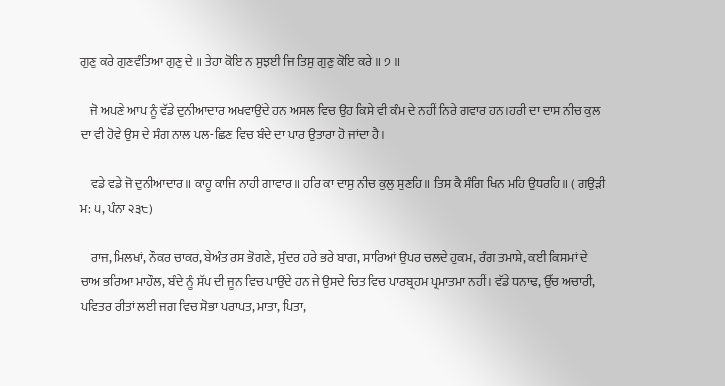ਗੁਣੁ ਕਰੇ ਗੁਣਵੰਤਿਆ ਗੁਣੁ ਦੇ ॥ ਤੇਹਾ ਕੋਇ ਨ ਸੁਝਈ ਜਿ ਤਿਸੁ ਗੁਣੁ ਕੋਇ ਕਰੇ ॥ ੭ ॥

    ਜੋ ਅਪਣੇ ਆਪ ਨੂੰ ਵੱਡੇ ਦੁਨੀਆਦਾਰ ਅਖਵਾਉਂਦੇ ਹਨ ਅਸਲ ਵਿਚ ਉਹ ਕਿਸੇ ਵੀ ਕੰਮ ਦੇ ਨਹੀਂ ਨਿਰੇ ਗਵਾਰ ਹਨ।ਹਰੀ ਦਾ ਦਾਸ ਨੀਚ ਕੁਲ ਦਾ ਵੀ ਹੋਵੇ ਉਸ ਦੇ ਸੰਗ ਨਾਲ ਪਲ-ਛਿਣ ਵਿਚ ਬੰਦੇ ਦਾ ਪਾਰ ਉਤਾਰਾ ਹੋ ਜਾਂਦਾ ਹੈ।

    ਵਡੇ ਵਡੇ ਜੋ ਦੁਨੀਆਦਾਰ॥ ਕਾਹੂ ਕਾਜਿ ਨਾਹੀ ਗਾਵਾਰ॥ ਹਰਿ ਕਾ ਦਾਸੁ ਨੀਚ ਕੁਲੁ ਸੁਣਹਿ॥ ਤਿਸ ਕੈ ਸੰਗਿ ਖਿਨ ਮਹਿ ਉਧਰਹਿ॥ ( ਗਉੜੀ ਮ: ੫, ਪੰਨਾ ੨੩੮)

    ਰਾਜ, ਮਿਲਖਾਂ, ਨੌਕਰ ਚਾਕਰ, ਬੇਅੰਤ ਰਸ ਭੋਗਣੇ, ਸੁੰਦਰ ਹਰੇ ਭਰੇ ਬਾਗ, ਸਾਰਿਆਂ ਉਪਰ ਚਲਦੇ ਹੁਕਮ, ਰੰਗ ਤਮਾਸ਼ੇ, ਕਈ ਕਿਸਮਾਂ ਦੇ ਚਾਅ ਭਰਿਆ ਮਾਹੌਲ, ਬੰਦੇ ਨੂੰ ਸੱਪ ਦੀ ਜੂਨ ਵਿਚ ਪਾਉਂਦੇ ਹਨ ਜੇ ਉਸਦੇ ਚਿਤ ਵਿਚ ਪਾਰਬ੍ਰਹਮ ਪ੍ਰਮਾਤਮਾ ਨਹੀਂ। ਵੱਡੇ ਧਨਾਢ, ਉੱਚ ਅਚਾਰੀ, ਪਵਿਤਰ ਰੀਤਾਂ ਲਈ ਜਗ ਵਿਚ ਸੋਭਾ ਪਰਾਪਤ, ਮਾਤਾ, ਪਿਤਾ,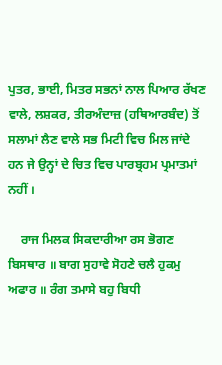ਪੁਤਰ, ਭਾਈ, ਮਿਤਰ ਸਭਨਾਂ ਨਾਲ ਪਿਆਰ ਰੱਖਣ ਵਾਲੇ, ਲਸ਼ਕਰ, ਤੀਰਅੰਦਾਜ਼ (ਹਥਿਆਰਬੰਦ) ਤੋਂ ਸਲਾਮਾਂ ਲੈਣ ਵਾਲੇ ਸਭ ਮਿਟੀ ਵਿਚ ਮਿਲ ਜਾਂਦੇ ਹਨ ਜੇ ਉਨ੍ਹਾਂ ਦੇ ਚਿਤ ਵਿਚ ਪਾਰਬ੍ਰਹਮ ਪ੍ਰਮਾਤਮਾਂ ਨਹੀਂ ।

    ਰਾਜ ਮਿਲਕ ਸਿਕਦਾਰੀਆ ਰਸ ਭੋਗਣ ਬਿਸਥਾਰ ॥ ਬਾਗ ਸੁਹਾਵੇ ਸੋਹਣੇ ਚਲੈ ਹੁਕਮੁ ਅਫਾਰ ॥ ਰੰਗ ਤਮਾਸੇ ਬਹੁ ਬਿਧੀ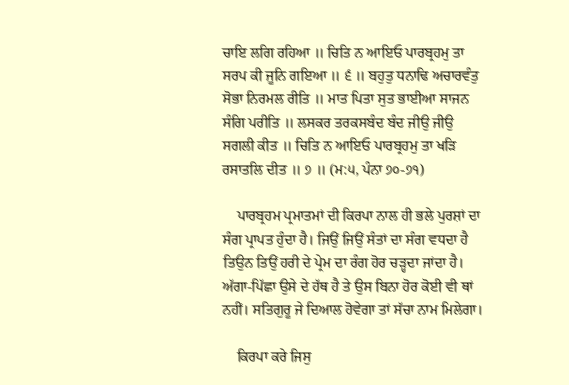ਚਾਇ ਲਗਿ ਰਹਿਆ ॥ ਚਿਤਿ ਨ ਆਇਓ ਪਾਰਬ੍ਰਹਮੁ ਤਾ ਸਰਪ ਕੀ ਜੂਨਿ ਗਇਆ ॥ ੬ ॥ ਬਹੁਤੁ ਧਨਾਢਿ ਅਚਾਰਵੰਤੁ ਸੋਭਾ ਨਿਰਮਲ ਰੀਤਿ ॥ ਮਾਤ ਪਿਤਾ ਸੁਤ ਭਾਈਆ ਸਾਜਨ ਸੰਗਿ ਪਰੀਤਿ ॥ ਲਸਕਰ ਤਰਕਸਬੰਦ ਬੰਦ ਜੀਉ ਜੀਉ ਸਗਲੀ ਕੀਤ ॥ ਚਿਤਿ ਨ ਆਇਓ ਪਾਰਬ੍ਰਹਮੁ ਤਾ ਖੜਿ ਰਸਾਤਲਿ ਦੀਤ ॥ ੭ ॥ (ਮ:੫, ਪੰਨਾ ੭੦-੭੧)

    ਪਾਰਬ੍ਰਹਮ ਪ੍ਰਮਾਤਮਾਂ ਦੀ ਕਿਰਪਾ ਨਾਲ ਹੀ ਭਲੇ ਪੁਰਸ਼ਾਂ ਦਾ ਸੰਗ ਪ੍ਰਾਪਤ ਹੁੰਦਾ ਹੈ। ਜਿਉਂ ਜਿਉਂ ਸੰਤਾਂ ਦਾ ਸੰਗ ਵਧਦਾ ਹੈ ਤਿਉਨ ਤਿਉਂ ਹਰੀ ਦੇ ਪ੍ਰੇਮ ਦਾ ਰੰਗ ਹੋਰ ਚੜ੍ਹਦਾ ਜਾਂਦਾ ਹੈ। ਅੱਗਾ-ਪਿੱਛਾ ਉਸੇ ਦੇ ਹੱਥ ਹੈ ਤੇ ਉਸ ਬਿਨਾ ਹੋਰ ਕੋਈ ਵੀ ਥਾਂ ਨਹੀਂ। ਸਤਿਗੁਰੂ ਜੇ ਦਿਆਲ ਹੋਵੇਗਾ ਤਾਂ ਸੱਚਾ ਨਾਮ ਮਿਲੇਗਾ।

    ਕਿਰਪਾ ਕਰੇ ਜਿਸੁ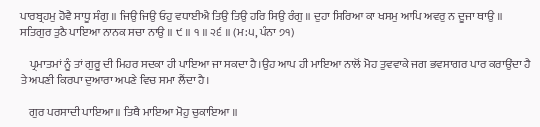ਪਾਰਬ੍ਰਹਮੁ ਹੋਵੈ ਸਾਧੂ ਸੰਗੁ ॥ ਜਿਉ ਜਿਉ ਓਹੁ ਵਧਾਈਐ ਤਿਉ ਤਿਉ ਹਰਿ ਸਿਉ ਰੰਗੁ ॥ ਦੁਹਾ ਸਿਰਿਆ ਕਾ ਖਸਮੁ ਆਪਿ ਅਵਰੁ ਨ ਦੂਜਾ ਥਾਉ ॥ ਸਤਿਗੁਰ ਤੁਠੈ ਪਾਇਆ ਨਾਨਕ ਸਚਾ ਨਾਉ ॥ ੯ ॥ ੧ ॥ ੨੬ ॥ (ਮ:੫, ਪੰਨਾ ੭੧)

    ਪ੍ਰਮਾਤਮਾਂ ਨੂੰ ਤਾਂ ਗੁਰੂ ਦੀ ਮਿਹਰ ਸਦਕਾ ਹੀ ਪਾਇਆ ਜਾ ਸਕਦਾ ਹੈ।ਉਹ ਆਪ ਹੀ ਮਾਇਆ ਨਾਲੋਂ ਮੋਹ ਤੁਵਵਾਕੇ ਜਗ ਭਵਸਾਗਰ ਪਾਰ ਕਰਾਉਂਦਾ ਹੈ ਤੇ ਅਪਣੀ ਕਿਰਪਾ ਦੁਆਰਾ ਅਪਣੇ ਵਿਚ ਸਮਾ ਲੈਂਦਾ ਹੈ।

    ਗੁਰ ਪਰਸਾਦੀ ਪਾਇਆ ॥ ਤਿਥੈ ਮਾਇਆ ਮੋਹੁ ਚੁਕਾਇਆ ॥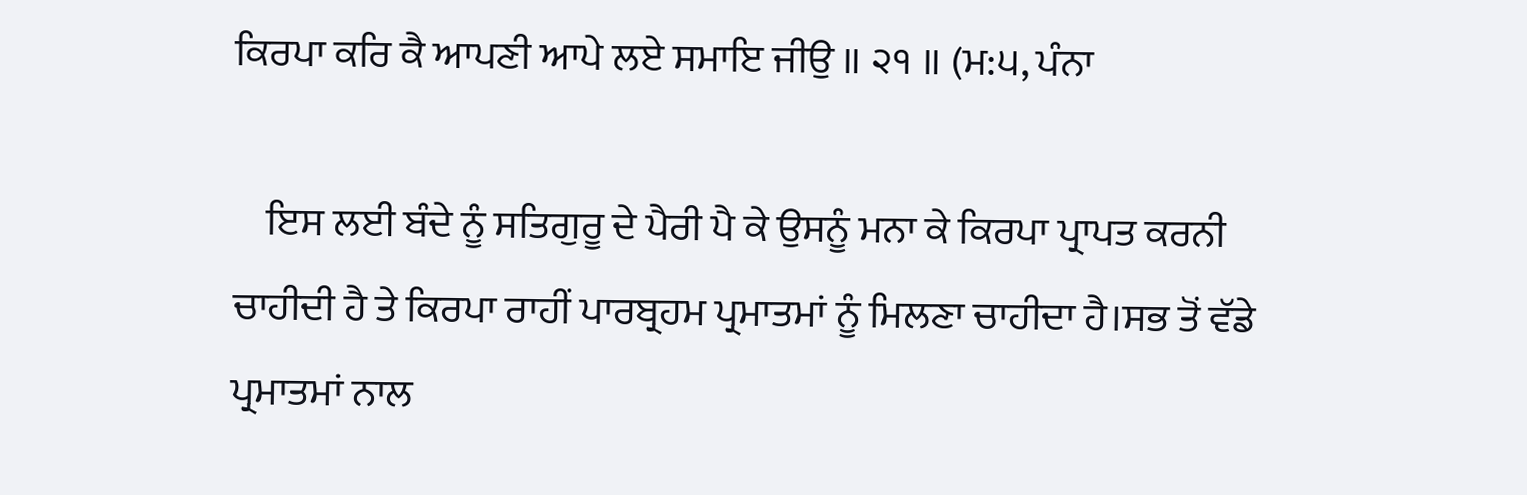ਕਿਰਪਾ ਕਰਿ ਕੈ ਆਪਣੀ ਆਪੇ ਲਏ ਸਮਾਇ ਜੀਉ ॥ ੨੧ ॥ (ਮ:੫, ਪੰਨਾ

    ਇਸ ਲਈ ਬੰਦੇ ਨੂੰ ਸਤਿਗੁਰੂ ਦੇ ਪੈਰੀ ਪੈ ਕੇ ਉਸਨੂੰ ਮਨਾ ਕੇ ਕਿਰਪਾ ਪ੍ਰਾਪਤ ਕਰਨੀ ਚਾਹੀਦੀ ਹੈ ਤੇ ਕਿਰਪਾ ਰਾਹੀਂ ਪਾਰਬ੍ਰਹਮ ਪ੍ਰਮਾਤਮਾਂ ਨੂੰ ਮਿਲਣਾ ਚਾਹੀਦਾ ਹੈ।ਸਭ ਤੋਂ ਵੱਡੇ ਪ੍ਰਮਾਤਮਾਂ ਨਾਲ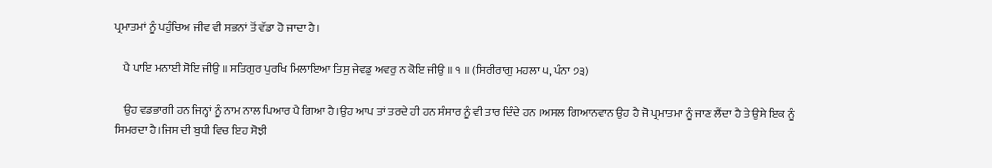ਪ੍ਰਮਾਤਮਾਂ ਨੂੰ ਪਹੁੰਚਿਅ ਜੀਵ ਵੀ ਸਭਨਾਂ ਤੋਂ ਵੱਡਾ ਹੋ ਜਾਦਾ ਹੈ।

    ਪੈ ਪਾਇ ਮਨਾਈ ਸੋਇ ਜੀਉ ॥ ਸਤਿਗੁਰ ਪੁਰਖਿ ਮਿਲਾਇਆ ਤਿਸੁ ਜੇਵਡੁ ਅਵਰੁ ਨ ਕੋਇ ਜੀਉ ॥ ੧ ॥ (ਸਿਰੀਰਾਗੁ ਮਹਲਾ ੫, ਪੰਨਾ ੭੩)

    ਉਹ ਵਡਭਾਗੀ ਹਨ ਜਿਨ੍ਹਾਂ ਨੂੰ ਨਾਮ ਨਾਲ ਪਿਆਰ ਪੈ ਗਿਆ ਹੈ।ਉਹ ਆਪ ਤਾਂ ਤਰਦੇ ਹੀ ਹਨ ਸੰਸਾਰ ਨੂੰ ਵੀ ਤਾਰ ਦਿੰਦੇ ਹਨ ।ਅਸਲ ਗਿਆਨਵਾਨ ਉਹ ਹੈ ਜੋ ਪ੍ਰਮਾਤਮਾ ਨੂੰ ਜਾਣ ਲੈਂਦਾ ਹੈ ਤੇ ਉਸੇ ਇਕ ਨੂੰ ਸਿਮਰਦਾ ਹੈ।ਜਿਸ ਦੀ ਬੁਧੀ ਵਿਚ ਇਹ ਸੋਝੀ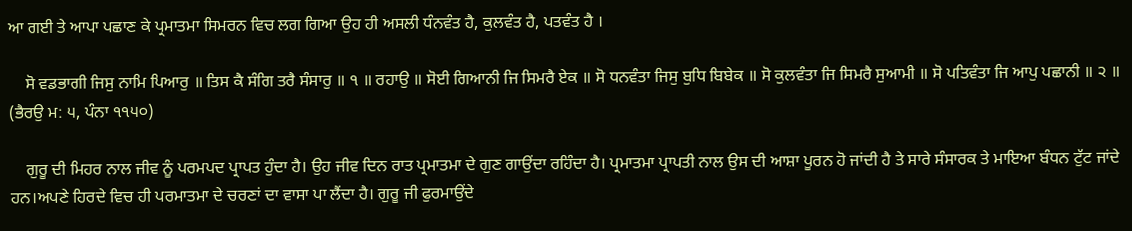ਆ ਗਈ ਤੇ ਆਪਾ ਪਛਾਣ ਕੇ ਪ੍ਰਮਾਤਮਾ ਸਿਮਰਨ ਵਿਚ ਲਗ ਗਿਆ ਉਹ ਹੀ ਅਸਲੀ ਧੰਨਵੰਤ ਹੈ, ਕੁਲਵੰਤ ਹੈ, ਪਤਵੰਤ ਹੈ ।

    ਸੋ ਵਡਭਾਗੀ ਜਿਸੁ ਨਾਮਿ ਪਿਆਰੁ ॥ ਤਿਸ ਕੈ ਸੰਗਿ ਤਰੈ ਸੰਸਾਰੁ ॥ ੧ ॥ ਰਹਾਉ ॥ ਸੋਈ ਗਿਆਨੀ ਜਿ ਸਿਮਰੈ ਏਕ ॥ ਸੋ ਧਨਵੰਤਾ ਜਿਸੁ ਬੁਧਿ ਬਿਬੇਕ ॥ ਸੋ ਕੁਲਵੰਤਾ ਜਿ ਸਿਮਰੈ ਸੁਆਮੀ ॥ ਸੋ ਪਤਿਵੰਤਾ ਜਿ ਆਪੁ ਪਛਾਨੀ ॥ ੨ ॥ (ਭੈਰਉ ਮ: ੫, ਪੰਨਾ ੧੧੫੦)

    ਗੁਰੂ ਦੀ ਮਿਹਰ ਨਾਲ ਜੀਵ ਨੂੰ ਪਰਮਪਦ ਪ੍ਰਾਪਤ ਹੁੰਦਾ ਹੈ। ਉਹ ਜੀਵ ਦਿਨ ਰਾਤ ਪ੍ਰਮਾਤਮਾ ਦੇ ਗੁਣ ਗਾਉਂਦਾ ਰਹਿੰਦਾ ਹੈ। ਪ੍ਰਮਾਤਮਾ ਪ੍ਰਾਪਤੀ ਨਾਲ ਉਸ ਦੀ ਆਸ਼ਾ ਪੂਰਨ ਹੋ ਜਾਂਦੀ ਹੈ ਤੇ ਸਾਰੇ ਸੰਸਾਰਕ ਤੇ ਮਾਇਆ ਬੰਧਨ ਟੁੱਟ ਜਾਂਦੇ ਹਨ।ਅਪਣੇ ਹਿਰਦੇ ਵਿਚ ਹੀ ਪਰਮਾਤਮਾ ਦੇ ਚਰਣਾਂ ਦਾ ਵਾਸਾ ਪਾ ਲੈਂਦਾ ਹੈ। ਗੁਰੂ ਜੀ ਫੁਰਮਾਉਂਦੇ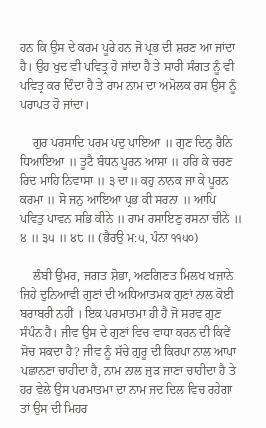ਹਨ ਕਿ ਉਸ ਦੇ ਕਰਮ ਪੂਰੇ ਹਨ ਜੋ ਪ੍ਰਭ ਦੀ ਸ਼ਰਣ ਆ ਜਾਂਦਾ ਹੈ। ਉਹ ਖੁਦ ਵੀ ਪਵਿਤ੍ਰ ਹੋ ਜਾਂਦਾ ਹੈ ਤੇ ਸਾਰੀ ਸੰਗਤ ਨੂੰ ਵੀ ਪਵਿਤ੍ਰ ਕਰ ਦਿੰਦਾ ਹੈ ਤੇ ਰਾਮ ਨਾਮ ਦਾ ਅਮੋਲਕ ਰਸ ਉਸ ਨੂੰ ਪਰਾਪਤ ਹੋ ਜਾਂਦਾ।

    ਗੁਰ ਪਰਸਾਦਿ ਪਰਮ ਪਦੁ ਪਾਇਆ ॥ ਗੁਣ ਦਿਨੁ ਰੈਨਿ ਧਿਆਇਆ ॥ ਤੂਟੈ ਬੰਧਨ ਪੂਰਨ ਆਸਾ ॥ ਹਰਿ ਕੇ ਚਰਣ ਰਿਦ ਮਾਹਿ ਨਿਵਾਸਾ ॥ ੩ ਦਾ॥ ਕਹੁ ਨਾਨਕ ਜਾ ਕੇ ਪੂਰਨ ਕਰਮਾ ॥ ਸੋ ਜਨੁ ਆਇਆ ਪ੍ਰਭ ਕੀ ਸਰਨਾ ॥ ਆਪਿ ਪਵਿਤੁ ਪਾਵਨ ਸਭਿ ਕੀਨੇ ॥ ਰਾਮ ਰਸਾਇਣੁ ਰਸਨਾ ਚੀਨੇ ॥ ੪ ॥ ੩੫ ॥ ੪੮ ॥ (ਭੈਰਉ ਮ:੫, ਪੰਨਾ ੧੧੫੦)

    ਲੰਬੀ ਉਮਰ, ਜਗਤ ਸ਼ੋਭਾ, ਅਣਗਿਣਤ ਮਿਲਖ ਖਜ਼ਾਨੇ ਜਿਹੇ ਦੁਨਿਆਵੀ ਗੁਣਾਂ ਦੀ ਅਧਿਆਤਮਕ ਗੁਣਾਂ ਨਾਲ ਕੋਈ ਬਰਾਬਰੀ ਨਹੀਂ । ਇਕ ਪਰਮਾਤਮਾ ਹੀ ਹੈ ਜੋ ਸਰਵ ਗੁਣ ਸੰਪੰਨ ਹੈ। ਜੀਵ ਉਸ ਦੇ ਗੁਣਾਂ ਵਿਚ ਵਾਧਾ ਕਰਨ ਦੀ ਕਿਵੇਂ ਸੋਚ ਸਕਦਾ ਹੈ? ਜੀਵ ਨੂੰ ਸੱਚੇ ਗੁਰੂ ਦੀ ਕਿਰਪਾ ਨਾਲ ਆਪਾ ਪਛਾਨਣਾ ਚਾਹੀਦਾ ਹੈ, ਨਾਮ ਨਾਲ ਜੁੜ ਜਾਣਾ ਚਾਹੀਦਾ ਹੈ ਤੇ ਹਰ ਵੇਲੇ ਉਸ ਪਰਮਾਤਮਾ ਦਾ ਨਾਮ ਜਦ ਦਿਲ ਵਿਚ ਰਹੇਗਾ ਤਾਂ ਉਸ ਦੀ ਮਿਹਰ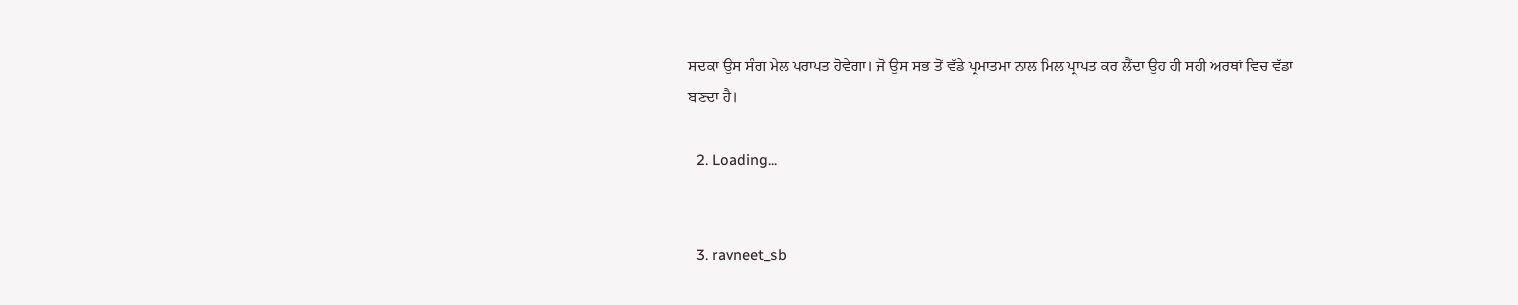ਸਦਕਾ ਉਸ ਸੰਗ ਮੇਲ ਪਰਾਪਤ ਹੋਵੇਗਾ। ਜੋ ਉਸ ਸਭ ਤੋਂ ਵੱਡੇ ਪ੍ਰਮਾਤਮਾ ਨਾਲ ਮਿਲ ਪ੍ਰਾਪਤ ਕਰ ਲੈਂਦਾ ਉਹ ਹੀ ਸਹੀ ਅਰਥਾਂ ਵਿਚ ਵੱਡਾ ਬਣਦਾ ਹੈ।

  2. Loading...


  3. ravneet_sb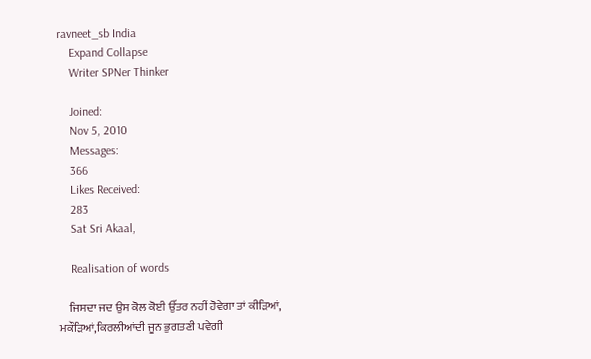ravneet_sb India
    Expand Collapse
    Writer SPNer Thinker

    Joined:
    Nov 5, 2010
    Messages:
    366
    Likes Received:
    283
    Sat Sri Akaal,

    Realisation of words

    ਜਿਸਦਾ ਜਦ ਉਸ ਕੋਲ ਕੋਈ ਉੱਤਰ ਨਹੀਂ ਹੋਵੇਗਾ ਤਾਂ ਕੀੜਿਆਂ, ਮਕੌੜਿਆਂ,ਕਿਰਲੀਆਂਦੀ ਜੂਨ ਭੁਗਤਣੀ ਪਵੇਗੀ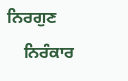ਨਿਰਗੁਣ
    ਨਿਰੰਕਾਰ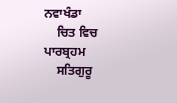ਨਵਾਖੰਡਾ
    ਚਿਤ ਵਿਚ ਪਾਰਬ੍ਰਹਮ
    ਸਤਿਗੁਰੂ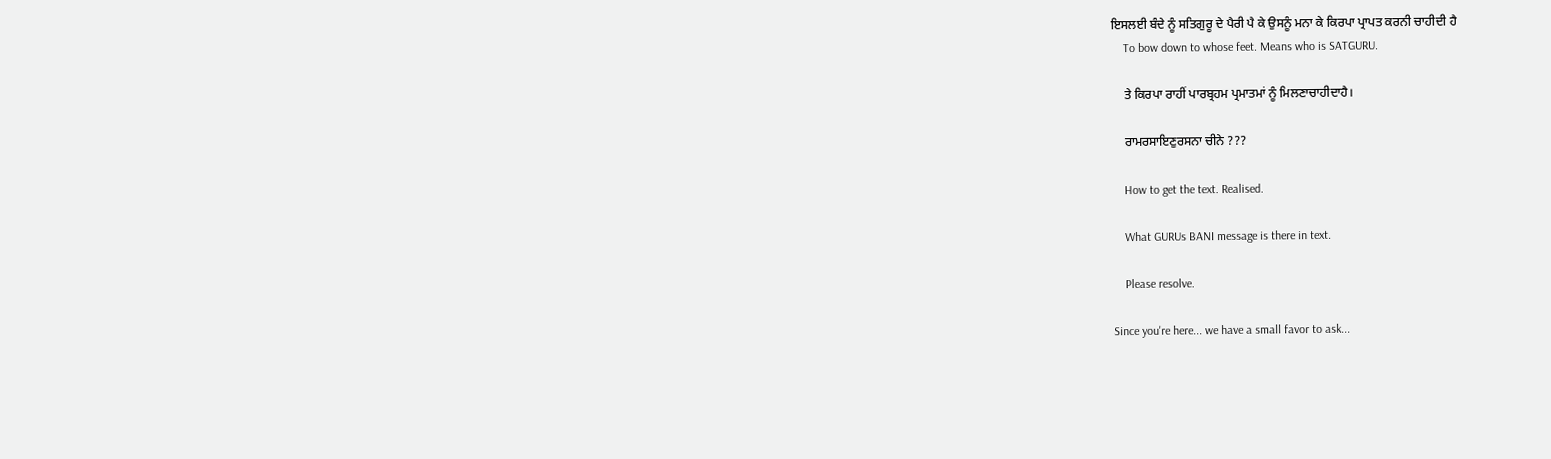ਇਸਲਈ ਬੰਦੇ ਨੂੰ ਸਤਿਗੁਰੂ ਦੇ ਪੈਰੀ ਪੈ ਕੇ ਉਸਨੂੰ ਮਨਾ ਕੇ ਕਿਰਪਾ ਪ੍ਰਾਪਤ ਕਰਨੀ ਚਾਹੀਦੀ ਹੈ
    To bow down to whose feet. Means who is SATGURU.

    ਤੇ ਕਿਰਪਾ ਰਾਹੀਂ ਪਾਰਬ੍ਰਹਮ ਪ੍ਰਮਾਤਮਾਂ ਨੂੰ ਮਿਲਣਾਚਾਹੀਦਾਹੈ।

    ਰਾਮਰਸਾਇਣੁਰਸਨਾ ਚੀਨੇ ???

    How to get the text. Realised.

    What GURUs BANI message is there in text.

    Please resolve.

Since you're here... we have a small favor to ask...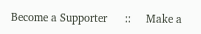Become a Supporter      ::     Make a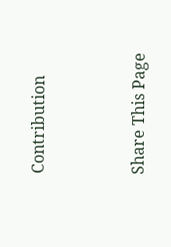Contribution


Share This Page